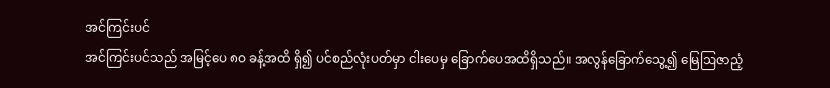အင်ကြင်းပင်
အင်ကြင်းပင်သည် အမြင့်ပေ ၈ဝ ခန့်အထိ ရှိ၍ ပင်စည်လုံးပတ်မှာ ငါးပေမှ ခြောက်ပေအထိရှိသည်။ အလွန်ခြောက်သွေ့၍ မြေဩဇာညံ့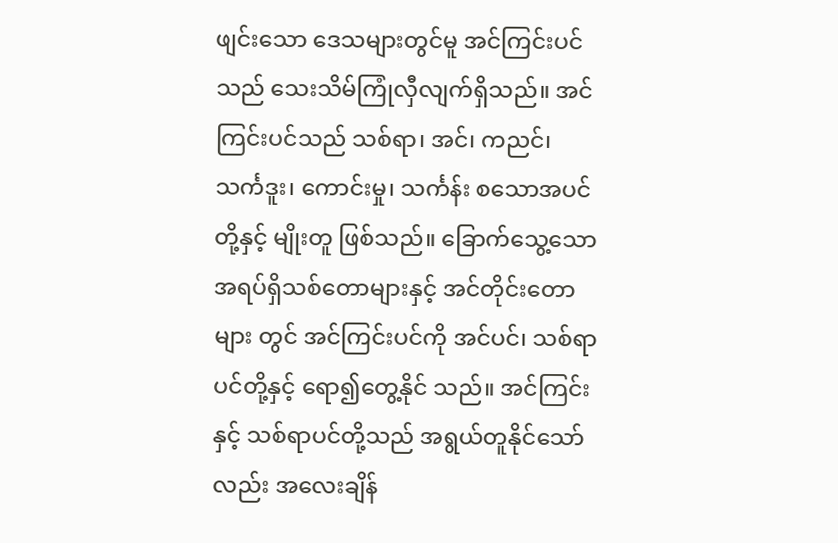ဖျင်းသော ဒေသများတွင်မူ အင်ကြင်းပင်သည် သေးသိမ်ကြုံလှီလျက်ရှိသည်။ အင်ကြင်းပင်သည် သစ်ရာ၊ အင်၊ ကညင်၊ သင်္ကဒူး၊ ကောင်းမှု၊ သင်္ကန်း စသောအပင်တို့နှင့် မျိုးတူ ဖြစ်သည်။ ခြောက်သွေ့သော အရပ်ရှိသစ်တောများနှင့် အင်တိုင်းတောများ တွင် အင်ကြင်းပင်ကို အင်ပင်၊ သစ်ရာပင်တို့နှင့် ရော၍တွေ့နိုင် သည်။ အင်ကြင်းနှင့် သစ်ရာပင်တို့သည် အရွယ်တူနိုင်သော် လည်း အလေးချိန်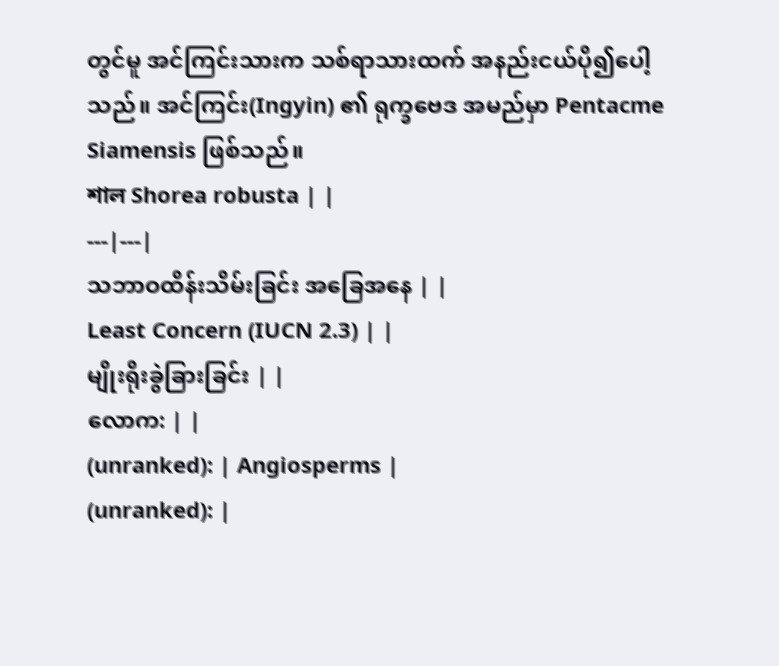တွင်မူ အင်ကြင်းသားက သစ်ရာသားထက် အနည်းငယ်ပို၍ပေါ့သည်။ အင်ကြင်း(Ingyin) ၏ ရုက္ခဗေဒ အမည်မှာ Pentacme Siamensis ဖြစ်သည်။
শাল Shorea robusta | |
---|---|
သဘာဝထိန်းသိမ်းခြင်း အခြေအနေ | |
Least Concern (IUCN 2.3) | |
မျိုးရိုးခွဲခြားခြင်း | |
လောက: | |
(unranked): | Angiosperms |
(unranked): |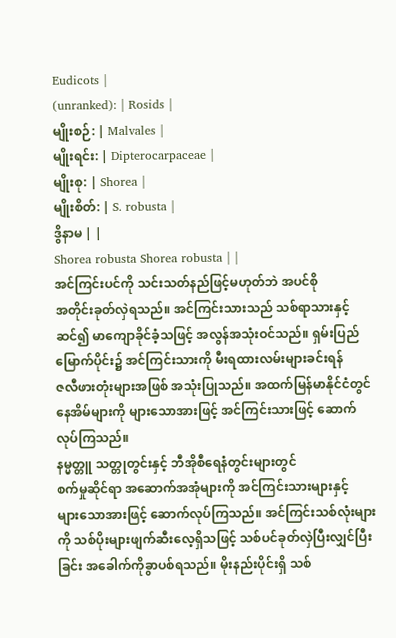Eudicots |
(unranked): | Rosids |
မျိုးစဉ်: | Malvales |
မျိုးရင်း: | Dipterocarpaceae |
မျိုးစု: | Shorea |
မျိုးစိတ်: | S. robusta |
ဒွိနာမ | |
Shorea robusta Shorea robusta | |
အင်ကြင်းပင်ကို သင်းသတ်နည်ဖြင့်မဟုတ်ဘဲ အပင်စို
အတိုင်းခုတ်လှဲရသည်။ အင်ကြင်းသားသည် သစ်ရာသားနှင့်
ဆင်၍ မာကျောခိုင်ခံ့သဖြင့် အလွန်အသုံးဝင်သည်။ ရှမ်းပြည်
မြောက်ပိုင်း၌ အင်ကြင်းသားကို မီးရထားလမ်းများခင်းရန်
ဇလီဖားတုံးများအဖြစ် အသုံးပြုသည်။ အထက်မြန်မာနိုင်ငံတွင်
နေအိမ်များကို များသောအားဖြင့် အင်ကြင်းသားဖြင့် ဆောက်
လုပ်ကြသည်။
နမ္မတ္တူ သတ္တုတွင်းနှင့် ဘီအိုစီရေနံတွင်းများတွင်
စက်မှုဆိုင်ရာ အဆောက်အအုံများကို အင်ကြင်းသားများနှင့်
များသောအားဖြင့် ဆောက်လုပ်ကြသည်။ အင်ကြင်းသစ်လုံးများ
ကို သစ်ပိုးများဖျက်ဆီးလေ့ရှိသဖြင့် သစ်ပင်ခုတ်လှဲပြီးလျှင်ပြီး
ခြင်း အခေါက်ကိုခွာပစ်ရသည်။ မိုးနည်းပိုင်းရှိ သစ်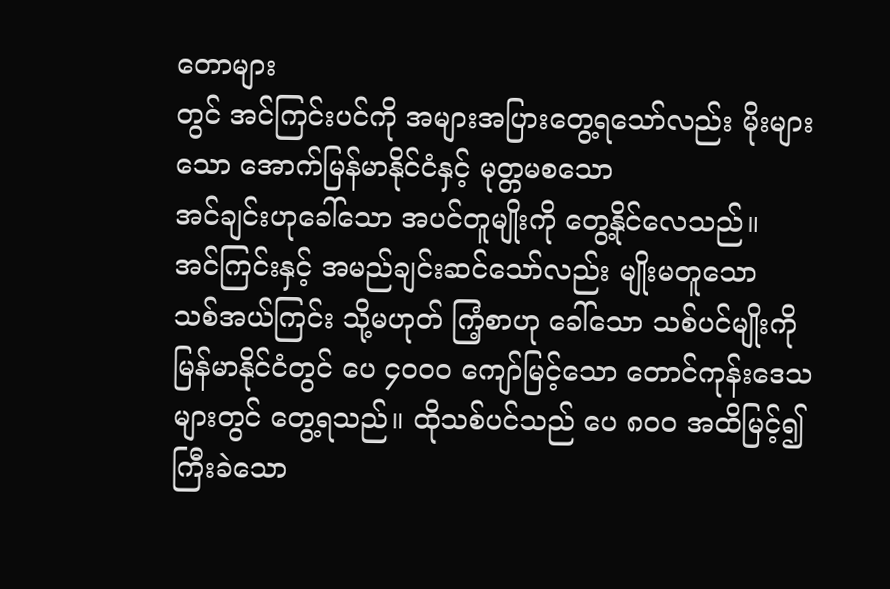တောများ
တွင် အင်ကြင်းပင်ကို အများအပြားတွေ့ရသော်လည်း မိုးများ
သော အောက်မြန်မာနိုင်ငံနှင့် မုတ္တမစသော
အင်ချင်းဟုခေါ်သော အပင်တူမျိုးကို တွေ့နိုင်လေသည်။
အင်ကြင်းနှင့် အမည်ချင်းဆင်သော်လည်း မျိုးမတူသော
သစ်အယ်ကြင်း သို့မဟုတ် ကြံ့စာဟု ခေါ်သော သစ်ပင်မျိုးကို
မြန်မာနိုင်ငံတွင် ပေ ၄ဝဝဝ ကျော်မြင့်သော တောင်ကုန်းဒေသ
များတွင် တွေ့ရသည်။ ထိုသစ်ပင်သည် ပေ ၈ဝဝ အထိမြင့်၍
ကြီးခဲသော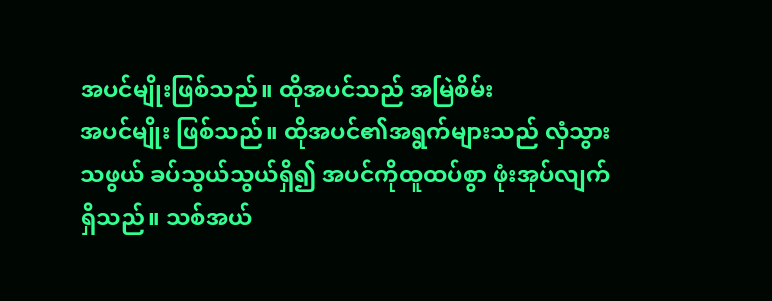အပင်မျိုးဖြစ်သည်။ ထိုအပင်သည် အမြဲစိမ်း
အပင်မျိုး ဖြစ်သည်။ ထိုအပင်၏အရွက်များသည် လှံသွား
သဖွယ် ခပ်သွယ်သွယ်ရှိ၍ အပင်ကိုထူထပ်စွာ ဖုံးအုပ်လျက်
ရှိသည်။ သစ်အယ်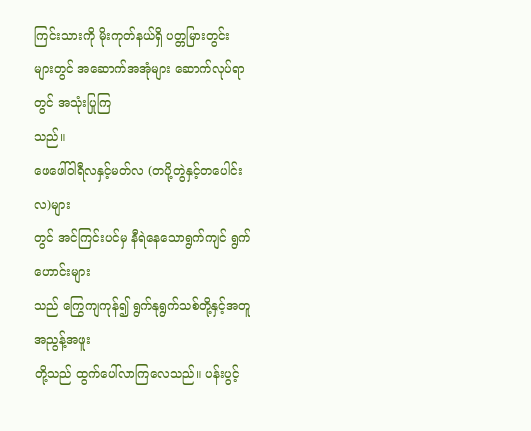ကြင်းသားကို မိုးကုတ်နယ်ရှိ ပတ္တမြားတွင်း
များတွင် အဆောက်အအုံများ ဆောက်လုပ်ရာတွင် အသုံးပြုကြ
သည်။
ဖေဖေါ်ဝါရီလနှင့်မတ်လ (တပို့တွဲနှင့်တပေါင်းလ)များ
တွင် အင်ကြင်းပင်မှ နီရဲနေသောရွက်ကျင် ရွက်ဟောင်းများ
သည် ကြွေကျကုန်၍ ရွက်နုရွက်သစ်တို့နှင့်အတူ အညွန့်အဖူး
တို့သည် ထွက်ပေါ်လာကြလေသည်။ ပန်းပွင့်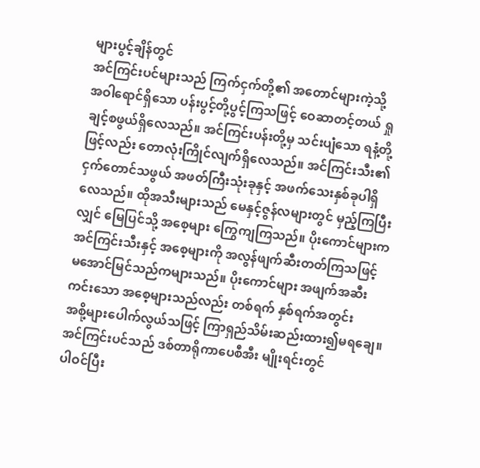များပွင့်ချိန်တွင်
အင်ကြင်းပင်များသည် ကြက်ငှက်တို့၏ အတောင်များကဲ့သို့
အဝါရောင်ရှိသော ပန်းပွင့်တို့ပွင့်ကြသဖြင့် ဝေဆာတင့်တယ် ရှု
ချင့်စဖွယ်ရှိလေသည်။ အင်ကြင်းပန်းတို့မှ သင်းပျံသော ရနံ့တို့
ဖြင့်လည်း တောလုံးကြိုင်လျက်ရှိလေသည်။ အင်ကြင်းသီး၏
ငှက်တောင်သဖွယ် အဖတ်ကြီးသုံးခုနှင့် အဖက်သေးနှစ်ခုပါရှိ
လေသည်။ ထိုအသီးများသည် မေနှင့်ဇွန်လများတွင် မှည့်ကြပြီး
လျှင် မြေပြင်သို့ အစေ့များ ကြွေကျကြသည်။ ပိုးကောင်များက
အင်ကြင်းသီးနှင့် အစေ့များကို အလွန်ဖျက်ဆီးတတ်ကြသဖြင့်
မအောင်မြင်သည်ကများသည်။ ပိုးကောင်များ အဖျက်အဆီး
ကင်းသော အစေ့များသည်လည်း တစ်ရက် နှစ်ရက်အတွင်း
အစို့များပေါက်လွယ်သဖြင့် ကြာရှည်သိမ်းဆည်းထား၍မရချေ။
အင်ကြင်းပင်သည် ဒစ်တာရိုကာပေစီအီး မျိုးရင်းတွင်
ပါဝင်ပြီး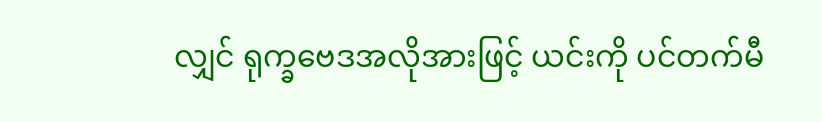လျှင် ရုက္ခဗေဒအလိုအားဖြင့် ယင်းကို ပင်တက်မီ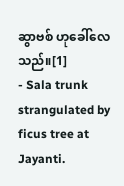ဆွာဗစ် ဟုခေါ်လေသည်။[1]
- Sala trunk strangulated by ficus tree at Jayanti.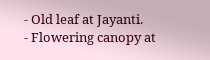- Old leaf at Jayanti.
- Flowering canopy at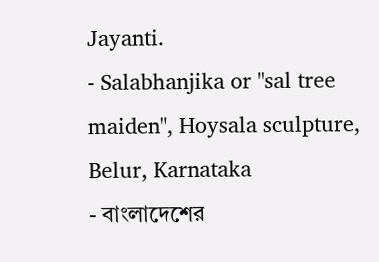Jayanti.
- Salabhanjika or "sal tree maiden", Hoysala sculpture, Belur, Karnataka
- বাংলাদেশের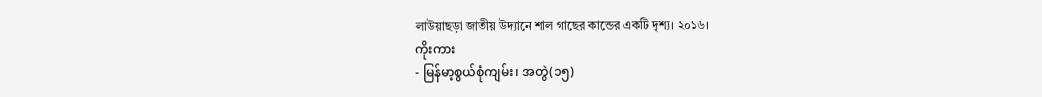লাউয়াছড়া জাতীয় উদ্যানে শাল গাছের কান্ডের একটি দৃশ্য। ২০১৬।
ကိုးကား
- မြန်မာ့စွယ်စုံကျမ်း၊ အတွဲ(၁၅)